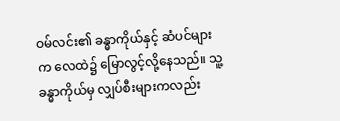ဝမ်လင်း၏ ခန္ဓာကိုယ်နှင့် ဆံပင်များက လေထဲ၌ မြောလွင့်လို့နေသည်။ သူ့ခန္ဓာကိုယ်မှ လျှပ်စီးများကလည်း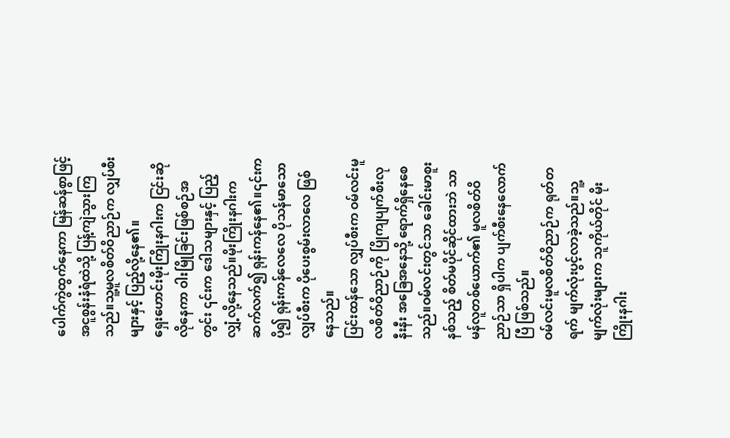ပေါက်ကွဲထွက်နေကာ မြန်ဆန်စွာဖြင့် အငူစွန်းနံရံထဲသို့ ပြန့်ကျဲသွားကြသည်။သူ့မူလစိတ်ဝိညာဉ်က လျှပ်စီးများနှင့် ပြည့်လို့နေ၏။
ရှေးဟောင်းမိုးကြိုးနဂါးက ငြင်းဆိုလိုနေကာ ဝါးမြိုခြင်းဖြစ်စဉ်အတွင်း ၎င်းက ဒေါသများနှင့် ပြည့်လျှံ့လို့နေသည်။မိုးကြိုးနဂါးက ဆက်လက်၍ ရုန်းကန်နေ၏။၎င်းက ပို၍ ရုန်းကန်လေလေ ပိုသန်မာသော လျှပ်စီးက ပိုပေးစွမ်းလာလေ ဖြစ်နေသည်။
ပြင်းထန်သော လျှပ်စီးက ဝမ်လင်းမူလစိတ်ဝိညာဉ်ကို ပြိုကျပျက်စီးလုနီးနီး အခြေအနေသို့ ရောက်ရှိနေစေသည်။ဝမ်လင်းတွင်သာ ခေါင်းမာစူးနစ်သည့် စိတ်မပိုင်ဆိုင်ထားဘဲ သာမန်လူတစ်ယောက်၏ မူလစိတ်ဝိညာဉ်သာ ရှိပါက ပျက်စီးနေလောက်ပြီ ဖြစ်သည်။
ဝမ်လင်းမူလစိတ်ဝိညာဉ်က ရုတ်တရက် မျက်လုံးပွင့်လာခဲ့သည်။သူ့မျက်လုံးများက သူကိုယ်တိုင် မိုးကြိုးနဂါး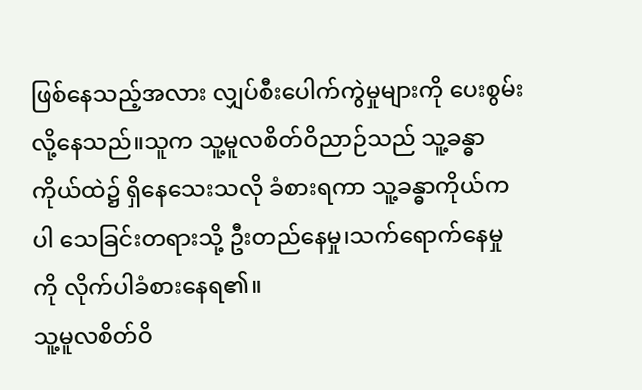ဖြစ်နေသည့်အလား လျှပ်စီးပေါက်ကွဲမှုများကို ပေးစွမ်းလို့နေသည်။သူက သူ့မူလစိတ်ဝိညာဉ်သည် သူ့ခန္ဓာကိုယ်ထဲ၌ ရှိနေသေးသလို ခံစားရကာ သူ့ခန္ဓာကိုယ်ကပါ သေခြင်းတရားသို့ ဦးတည်နေမှု၊သက်ရောက်နေမှုကို လိုက်ပါခံစားနေရ၏။
သူ့မူလစိတ်ဝိ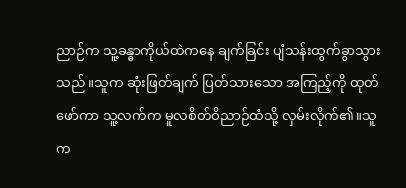ညာဉ်က သူ့ခန္ဓာကိုယ်ထဲကနေ ချက်ခြင်း ပျံသန်းထွက်ခွာသွားသည်။သူက ဆုံးဖြတ်ချက် ပြတ်သားသော အကြည့်ကို ထုတ်ဖော်ကာ သူ့လက်က မူလစိတ်ဝိညာဉ်ထံသို့ လှမ်းလိုက်၏။သူက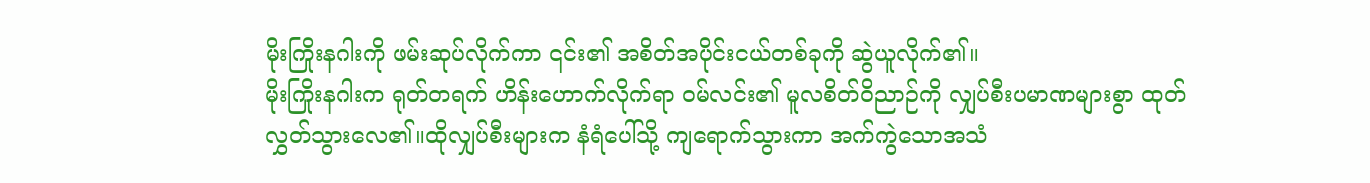မိုးကြိုးနဂါးကို ဖမ်းဆုပ်လိုက်ကာ ၎င်း၏ အစိတ်အပိုင်းငယ်တစ်ခုကို ဆွဲယူလိုက်၏။
မိုးကြိုးနဂါးက ရုတ်တရက် ဟိန်းဟောက်လိုက်ရာ ဝမ်လင်း၏ မူလစိတ်ဝိညာဉ်ကို လျှပ်စီးပမာဏများစွာ ထုတ်လွှတ်သွားလေ၏။ထိုလျှပ်စီးများက နံရံပေါ်သို့ ကျရောက်သွားကာ အက်ကွဲသောအသံ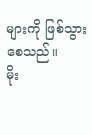များကို ဖြစ်သွားစေသည်။
မိုး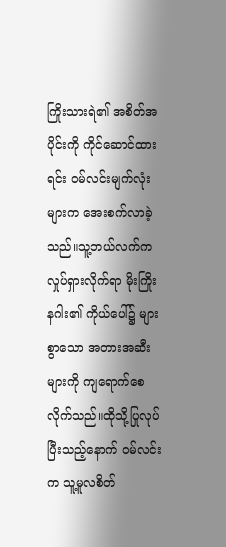ကြိုးသားရဲ၏ အစိတ်အပိုင်းကို ကိုင်ဆောင်ထားရင်း ဝမ်လင်းမျက်လုံးများက အေးစက်လာခဲ့သည်။သူ့ဘယ်လက်က လှုပ်ရှားလိုက်ရာ မိုးကြိုးနဂါး၏ ကိုယ်ပေါ်၌ များစွာသော အတားအဆီးများကို ကျရောက်စေလိုက်သည်။ထိုသို့ပြုလုပ်ပြီးသည့်နောက် ဝမ်လင်းက သူ့မူလစိတ်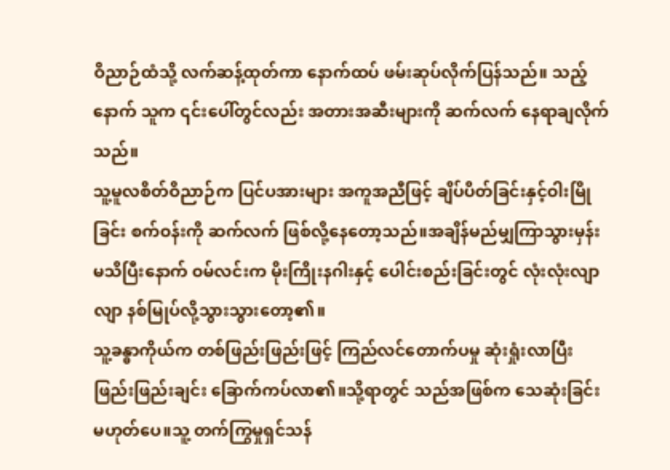ဝိညာဉ်ထံသို့ လက်ဆန့်ထုတ်ကာ နောက်ထပ် ဖမ်းဆုပ်လိုက်ပြန်သည်။ သည့်နောက် သူက ၎င်းပေါ်တွင်လည်း အတားအဆီးများကို ဆက်လက် နေရာချလိုက်သည်။
သူ့မူလစိတ်ဝိညာဉ်က ပြင်ပအားများ အကူအညီဖြင့် ချိပ်ပိတ်ခြင်းနှင့်ဝါးမြိုခြင်း စက်ဝန်းကို ဆက်လက် ဖြစ်လို့နေတော့သည်။အချိန်မည်မျှကြာသွားမှန်း မသိပြီးနောက် ဝမ်လင်းက မိုးကြိုးနဂါးနှင့် ပေါင်းစည်းခြင်းတွင် လုံးလုံးလျာလျာ နစ်မြုပ်လို့သွားသွားတော့၏။
သူ့ခန္ဓာကိုယ်က တစ်ဖြည်းဖြည်းဖြင့် ကြည်လင်တောက်ပမှု ဆုံးရှုံးလာပြီး ဖြည်းဖြည်းချင်း ခြောက်ကပ်လာ၏။သို့ရာတွင် သည်အဖြစ်က သေဆုံးခြင်း မဟုတ်ပေ။သူ့ တက်ကြွမှုရှင်သန်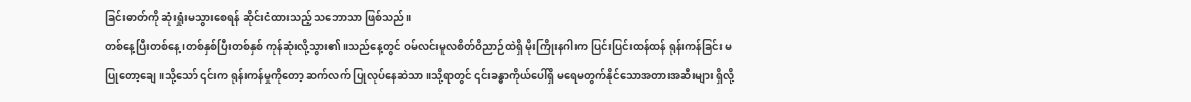ခြင်းဓာတ်ကို ဆုံးရှုံးမသွားစေရန် ဆိုင်းငံထားသည့် သဘောသာ ဖြစ်သည်။
တစ်နေ့ပြီးတစ်နေ့၊တစ်နှစ်ပြီးတစ်နှစ် ကုန်ဆုံးလို့သွား၏။သည်နေ့တွင် ဝမ်လင်းမူလစိတ်ဝိညာဉ်ထဲရှိ မိုးကြိုးနဂါးက ပြင်းပြင်းထန်ထန် ရုန်းကန်ခြင်း မပြုတော့ချေ။သို့သော် ၎င်းက ရုန်းကန်မှုကိုတော့ ဆက်လက် ပြုလုပ်နေဆဲသာ။သို့ရာတွင် ၎င်းခန္ဓာကိုယ်ပေါ်ရှိ မရေမတွက်နိုင်သောအတားအဆီးများ ရှိလို့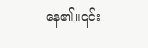နေ၏။၎င်း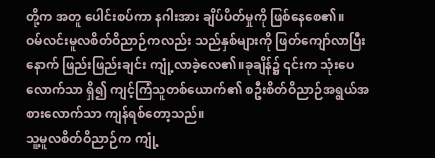တို့က အတူ ပေါင်းစပ်ကာ နဂါးအား ချိပ်ပိတ်မှုကို ဖြစ်နေစေ၏။
ဝမ်လင်းမူလစိတ်ဝိညာဉ်ကလည်း သည်နှစ်များကို ဖြတ်ကျော်လာပြီးနောက် ဖြည်းဖြည်းချင်း ကျုံ့လာခဲ့လေ၏။ခုချိန်၌ ၎င်းက သုံးပေလောက်သာ ရှိ၍ ကျင့်ကြံသူတစ်ယောက်၏ စဦးစိတ်ဝိညာဉ်အရွယ်အစားလောက်သာ ကျန်ရစ်တော့သည်။
သူ့မူလစိတ်ဝိညာဉ်က ကျုံ့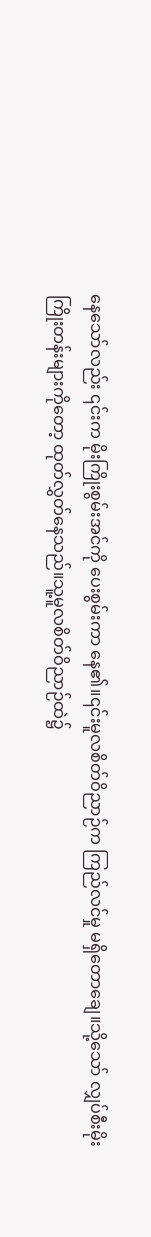နေသော်လည်း ၎င်းက မိုးကြိုးစွမ်းအင်ကို ပေးစွမ်းကာ နေ၏။၎င်းမူလစိတ်ဝိညာဉ်က ကြည်လင်မှု မရှိတောချေ။သို့သော် လျှပ်စီးမိုးကြိုးတန်းများကိုတော့ ထုတ်လွှတ်နေသည်။သူ့မူလစိတ်ဝိညာဉ်ထဲ၌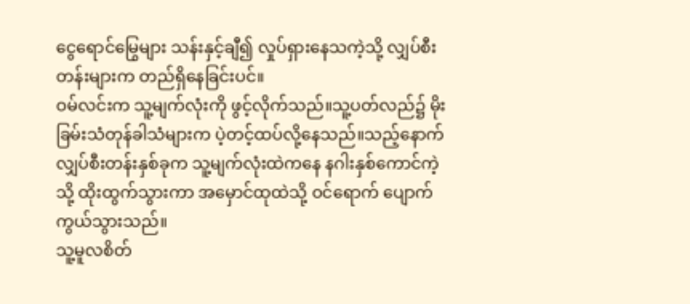ငွေရောင်မြွေများ သန်းနှင့်ချီ၍ လှုပ်ရှားနေသကဲ့သို့ လျှပ်စီးတန်းများက တည်ရှိနေခြင်းပင်။
ဝမ်လင်းက သူ့မျက်လုံးကို ဖွင့်လိုက်သည်။သူ့ပတ်လည်၌ မိုးခြမ်းသံတုန်ခါသံများက ပဲ့တင့်ထပ်လို့နေသည်။သည့်နောက် လျှပ်စီးတန်းနှစ်ခုက သူ့မျက်လုံးထဲကနေ နဂါးနှစ်ကောင်ကဲ့သို့ ထိုးထွက်သွားကာ အမှောင်ထုထဲသို့ ဝင်ရောက် ပျောက်ကွယ်သွားသည်။
သူ့မူလစိတ်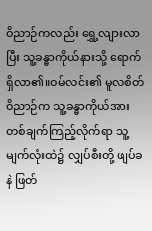ဝိညာဉ်ကလည်း ရွှေ့လျားလာပြီး သူ့ခန္ဓာကိုယ်နားသို့ ရောက်ရှိလာ၏။ဝမ်လင်း၏ မူလစိတ်ဝိညာဉ်က သူ့ခန္ဓာကိုယ်အား တစ်ချက်ကြည့်လိုက်ရာ သူ့မျက်လုံးထဲ၌ လျှပ်စီးတို့ ဖျပ်ခနဲ ဖြတ်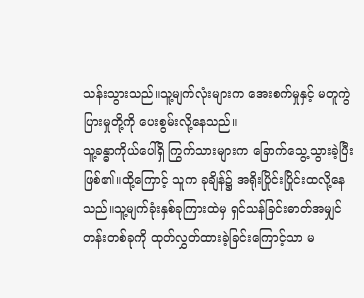သန်းသွားသည်။သူ့မျက်လုံးများက အေးစက်မှုနှင့် မတူကွဲပြားမှုတို့ကို ပေးစွမ်းလို့နေသည်။
သူ့ခန္ဓာကိုယ်ပေါ်ရှိ ကြွက်သားများက ခြောက်သွေ့သွားခဲ့ပြီးဖြစ်၏။ထို့ကြောင့် သူက ခုချိန်၌ အရိုးပြိုင်းပြိုင်းထလို့နေသည်။သူ့မျက်ခုံးနှစ်ခုကြားထဲမှ ရှင်သန်ခြင်းဓာတ်အမျှင်တန်းတစ်ခုကို ထုတ်လွှတ်ထားခဲ့ခြင်းကြောင့်သာ မ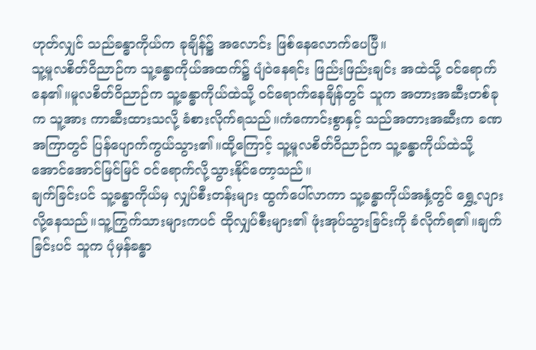ဟုတ်လျှင် သည်ခန္ဓာကိုယ်က ခုချိန်၌ အလောင်း ဖြစ်နေလောက်ပေပြီ။
သူ့မူလစိတ်ဝိညာဉ်က သူ့ခန္ဓာကိုယ်အထက်၌ ပျံဝဲနေရင်း ဖြည်းဖြည်းချင်း အထဲသို့ ဝင်ရောက်နေ၏။မူလစိတ်ဝိညာဉ်က သူ့ခန္ဓာကိုယ်ထဲသို့ ဝင်ရောက်နေချိန်တွင် သူက အတားအဆီးတစ်ခုက သူ့အား ကာဆီးထားသလို့ ခံစားလိုက်ရသည်။ကံကောင်းစွာနှင့် သည်အတားအဆီးက ခဏအကြာတွင် ပြန်ပျောက်ကွယ်သွား၏။ထို့ကြောင့် သူ့မူလစိတ်ဝိညာဉ်က သူ့ခန္ဓာကိုယ်ထဲသို့ အောင်အောင်မြင်မြင် ဝင်ရောက်လို့သွားနိုင်တော့သည်။
ချက်ခြင်းပင် သူ့ခန္ဓာကိုယ်မှ လျှပ်စီးတန်းများ ထွက်ပေါ်လာကာ သူ့ခန္ဓာကိုယ်အနှံ့တွင် ရွှေ့လျားလို့နေသည်။သူ့ကြွက်သားများကပင် ထိုလျှပ်စီးများ၏ ဖုံးအုပ်သွားခြင်းကို ခံလိုက်ရ၏။ချက်ခြင်းပင် သူက ပုံမှန်ခန္ဓာ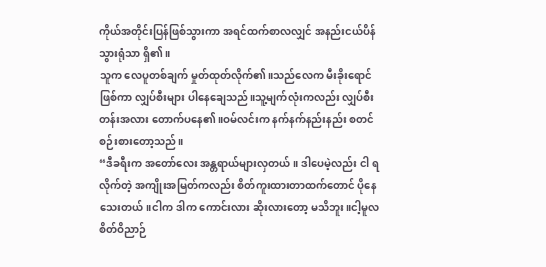ကိုယ်အတိုင်းပြန်ဖြစ်သွားကာ အရင်ထက်စာလလျှင် အနည်းငယ်ပိန်သွားရုံသာ ရှိ၏။
သူက လေပူတစ်ချက် မှုတ်ထုတ်လိုက်၏။သည်လေက မီးခိုးရောင်ဖြစ်ကာ လျှပ်စီးများ ပါနေချေသည်။သူ့မျက်လုံးကလည်း လျှပ်စီးတန်းအလား တောက်ပနေ၏။ဝမ်လင်းက နက်နက်နည်းနည်း စတင် စဉ်းစားတော့သည်။
“ဒီခရီးက အတော်လေး အန္တရာယ်များလှတယ်။ ဒါပေမဲ့လည်း ငါ ရလိုက်တဲ့ အကျိုးအမြတ်ကလည်း စိတ်ကူးထားတာထက်တောင် ပိုနေသေးတယ်။ငါက ဒါက ကောင်းလား ဆိုးလားတော့ မသိဘူး။ငါ့မူလစိတ်ဝိညာဉ်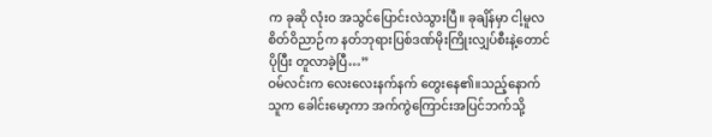က ခုဆို လုံးဝ အသွင်ပြောင်းလဲသွားပြီ။ ခုချိန်မှာ ငါ့မူလစိတ်ဝိညာဉ်က နတ်ဘုရားပြစ်ဒဏ်မိုးကြိုးလျှပ်စီးနဲ့တောင် ပိုပြီး တူလာခဲ့ပြီ…”
ဝမ်လင်းက လေးလေးနက်နက် တွေးနေ၏။သည့်နောက် သူက ခေါင်းမော့ကာ အက်ကွဲကြောင်းအပြင်ဘက်သို့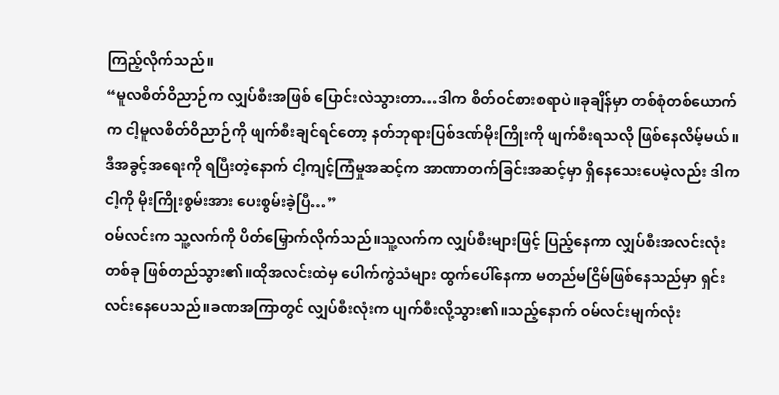ကြည့်လိုက်သည်။
“မူလစိတ်ဝိညာဉ်က လျှပ်စီးအဖြစ် ပြောင်းလဲသွားတာ…ဒါက စိတ်ဝင်စားစရာပဲ။ခုချိန်မှာ တစ်စုံတစ်ယောက်က ငါ့မူလစိတ်ဝိညာဉ်ကို ဖျက်စီးချင်ရင်တော့ နတ်ဘုရားပြစ်ဒဏ်မိုးကြိုးကို ဖျက်စီးရသလို ဖြစ်နေလိမ့်မယ်။ဒီအခွင့်အရေးကို ရပြီးတဲ့နောက် ငါ့ကျင့်ကြံမှုအဆင့်က အာဏာတက်ခြင်းအဆင့်မှာ ရှိနေသေးပေမဲ့လည်း ဒါက ငါ့ကို မိုးကြိုးစွမ်းအား ပေးစွမ်းခဲ့ပြီ…”
ဝမ်လင်းက သူ့လက်ကို ပိတ်မြှောက်လိုက်သည်။သူ့လက်က လျှပ်စီးများဖြင့် ပြည့်နေကာ လျှပ်စီးအလင်းလုံးတစ်ခု ဖြစ်တည်သွား၏။ထိုအလင်းထဲမှ ပေါက်ကွဲသံများ ထွက်ပေါ်နေကာ မတည်မငြိမ်ဖြစ်နေသည်မှာ ရှင်းလင်းနေပေသည်။ခဏအကြာတွင် လျှပ်စီးလုံးက ပျက်စီးလို့သွား၏။သည့်နောက် ဝမ်လင်းမျက်လုံး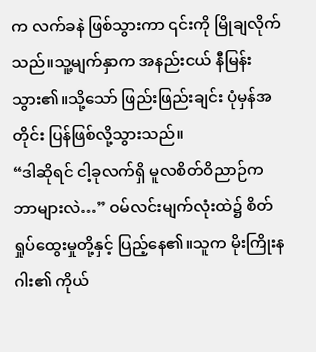က လက်ခနဲ ဖြစ်သွားကာ ၎င်းကို မြိုချလိုက်သည်။သူ့မျက်နှာက အနည်းငယ် နီမြန်းသွား၏။သို့သော် ဖြည်းဖြည်းချင်း ပုံမှန်အတိုင်း ပြန်ဖြစ်လို့သွားသည်။
“ဒါဆိုရင် ငါ့ခုလက်ရှိ မူလစိတ်ဝိညာဉ်က ဘာများလဲ…” ဝမ်လင်းမျက်လုံးထဲ၌ စိတ်ရှုပ်ထွေးမှုတို့နှင့် ပြည့်နေ၏။သူက မိုးကြိုးနဂါး၏ ကိုယ်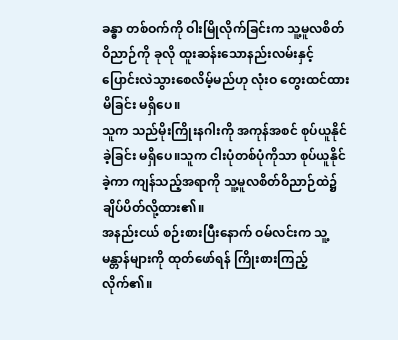ခန္ဓာ တစ်ဝက်ကို ဝါးမြိုလိုက်ခြင်းက သူ့မူလစိတ်ဝိညာဉ်ကို ခုလို ထူးဆန်းသောနည်းလမ်းနှင့် ပြောင်းလဲသွားစေလိမ့်မည်ဟု လုံးဝ တွေးထင်ထားမိခြင်း မရှိပေ။
သူက သည်မိုးကြိုးနဂါးကို အကုန်အစင် စုပ်ယူနိုင်ခဲ့ခြင်း မရှိပေ။သူက ငါးပုံတစ်ပုံကိုသာ စုပ်ယူနိုင်ခဲ့ကာ ကျန်သည့်အရာကို သူ့မူလစိတ်ဝိညာဉ်ထဲ၌ ချိပ်ပိတ်လို့ထား၏။
အနည်းငယ် စဉ်းစားပြီးနောက် ဝမ်လင်းက သူ့မန္တာန်များကို ထုတ်ဖော်ရန် ကြိုးစားကြည့်လိုက်၏။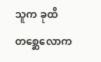သူက ခုထိ တစ္ဆေလောက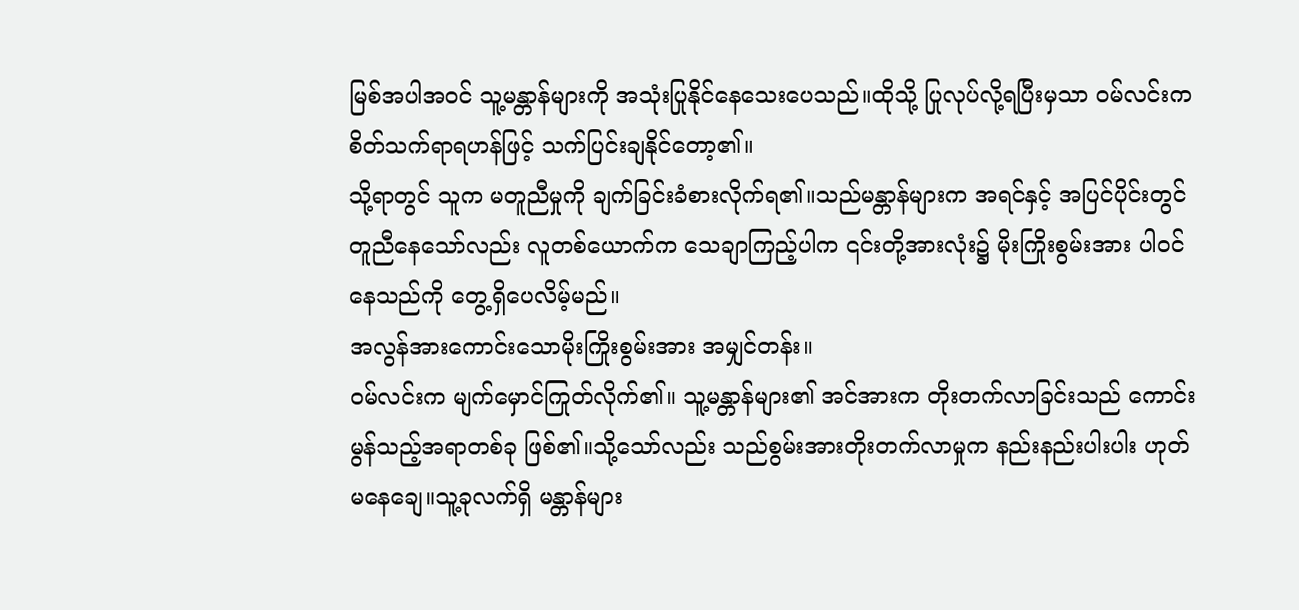မြစ်အပါအဝင် သူ့မန္တာန်များကို အသုံးပြုနိုင်နေသေးပေသည်။ထိုသို့ ပြုလုပ်လို့ရပြီးမှသာ ဝမ်လင်းက စိတ်သက်ရာရဟန်ဖြင့် သက်ပြင်းချနိုင်တော့၏။
သို့ရာတွင် သူက မတူညီမှုကို ချက်ခြင်းခံစားလိုက်ရ၏။သည်မန္တာန်များက အရင်နှင့် အပြင်ပိုင်းတွင် တူညီနေသော်လည်း လူတစ်ယောက်က သေချာကြည့်ပါက ၎င်းတို့အားလုံး၌ မိုးကြိုးစွမ်းအား ပါဝင်နေသည်ကို တွေ့ရှိပေလိမ့်မည်။
အလွန်အားကောင်းသောမိုးကြိုးစွမ်းအား အမျှင်တန်း။
ဝမ်လင်းက မျက်မှောင်ကြုတ်လိုက်၏။ သူ့မန္တာန်များ၏ အင်အားက တိုးတက်လာခြင်းသည် ကောင်းမွန်သည့်အရာတစ်ခု ဖြစ်၏။သို့သော်လည်း သည်စွမ်းအားတိုးတက်လာမှုက နည်းနည်းပါးပါး ဟုတ်မနေချေ။သူ့ခုလက်ရှိ မန္တာန်များ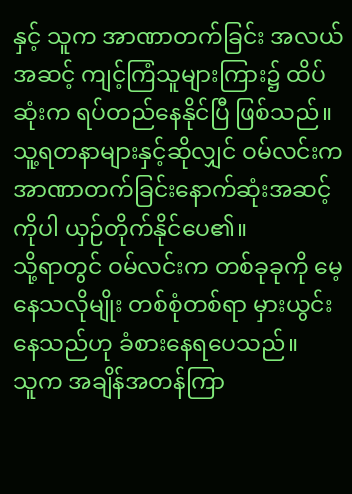နှင့် သူက အာဏာတက်ခြင်း အလယ်အဆင့် ကျင့်ကြံသူများကြား၌ ထိပ်ဆုံးက ရပ်တည်နေနိုင်ပြီ ဖြစ်သည်။သူ့ရတနာများနှင့်ဆိုလျှင် ဝမ်လင်းက အာဏာတက်ခြင်းနောက်ဆုံးအဆင့်ကိုပါ ယှဉ်တိုက်နိုင်ပေ၏။
သို့ရာတွင် ဝမ်လင်းက တစ်ခုခုကို မေ့နေသလိုမျိုး တစ်စုံတစ်ရာ မှားယွင်းနေသည်ဟု ခံစားနေရပေသည်။
သူက အချိန်အတန်ကြာ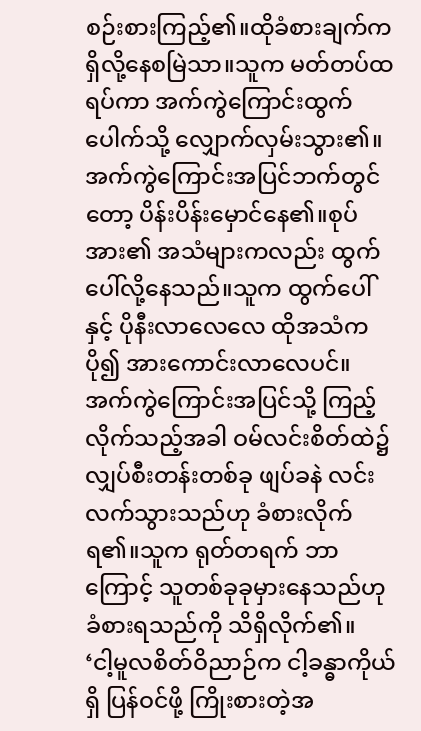စဉ်းစားကြည့်၏။ထိုခံစားချက်က ရှိလို့နေစမြဲသာ။သူက မတ်တပ်ထရပ်ကာ အက်ကွဲကြောင်းထွက်ပေါက်သို့ လျှောက်လှမ်းသွား၏။အက်ကွဲကြောင်းအပြင်ဘက်တွင်တော့ ပိန်းပိန်းမှောင်နေ၏။စုပ်အား၏ အသံများကလည်း ထွက်ပေါ်လို့နေသည်။သူက ထွက်ပေါ်နှင့် ပိုနီးလာလေလေ ထိုအသံက ပို၍ အားကောင်းလာလေပင်။
အက်ကွဲကြောင်းအပြင်သို့ ကြည့်လိုက်သည့်အခါ ဝမ်လင်းစိတ်ထဲ၌ လျှပ်စီးတန်းတစ်ခု ဖျပ်ခနဲ လင်းလက်သွားသည်ဟု ခံစားလိုက်ရ၏။သူက ရုတ်တရက် ဘာကြောင့် သူတစ်ခုခုမှားနေသည်ဟု ခံစားရသည်ကို သိရှိလိုက်၏။
‘ငါ့မူလစိတ်ဝိညာဉ်က ငါ့ခန္ဓာကိုယ်ရှိ ပြန်ဝင်ဖို့ ကြိုးစားတဲ့အ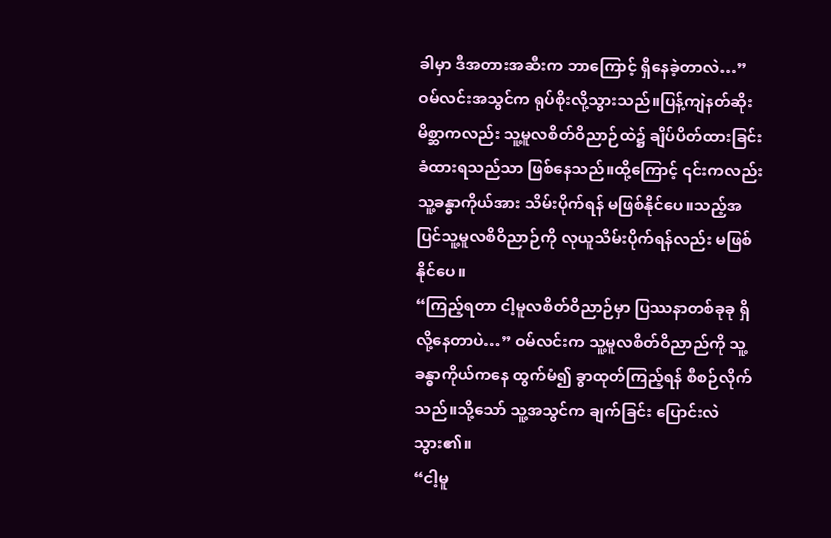ခါမှာ ဒီအတားအဆီးက ဘာကြောင့် ရှိနေခဲ့တာလဲ…”
ဝမ်လင်းအသွင်က ရုပ်စိုးလို့သွားသည်။ပြန့်ကျဲနတ်ဆိုးမိစ္ဆာကလည်း သူ့မူလစိတ်ဝိညာဉ်ထဲ၌ ချိပ်ပိတ်ထားခြင်း ခံထားရသည်သာ ဖြစ်နေသည်။ထို့ကြောင့် ၎င်းကလည်း သူ့ခန္ဓာကိုယ်အား သိမ်းပိုက်ရန် မဖြစ်နိုင်ပေ။သည့်အပြင်သူ့မူလစိဝိညာဉ်ကို လုယူသိမ်းပိုက်ရန်လည်း မဖြစ်နိုင်ပေ။
“ကြည့်ရတာ ငါ့မူလစိတ်ဝိညာဉ်မှာ ပြဿနာတစ်ခုခု ရှိလို့နေတာပဲ…” ဝမ်လင်းက သူ့မူလစိတ်ဝိညာည်ကို သူ့ခန္ဓာကိုယ်ကနေ ထွက်မံ၍ ခွာထုတ်ကြည့်ရန် စီစဉ်လိုက်သည်။သို့သော် သူ့အသွင်က ချက်ခြင်း ပြောင်းလဲသွား၏။
“ငါ့မူ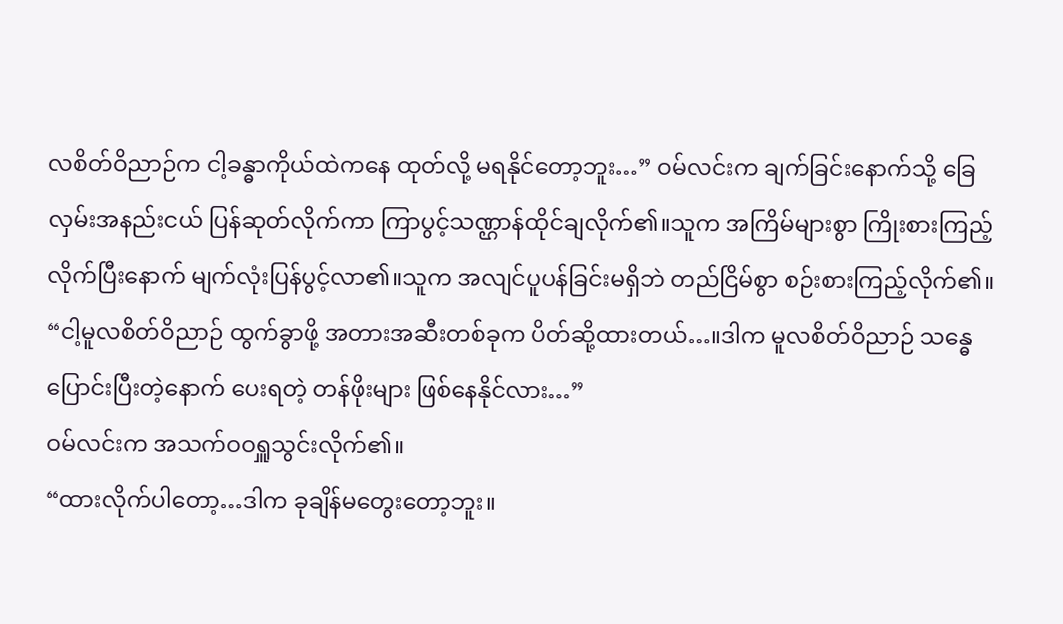လစိတ်ဝိညာဉ်က ငါ့ခန္ဓာကိုယ်ထဲကနေ ထုတ်လို့ မရနိုင်တော့ဘူး…” ဝမ်လင်းက ချက်ခြင်းနောက်သို့ ခြေလှမ်းအနည်းငယ် ပြန်ဆုတ်လိုက်ကာ ကြာပွင့်သဏ္ဌာန်ထိုင်ချလိုက်၏။သူက အကြိမ်များစွာ ကြိုးစားကြည့်လိုက်ပြီးနောက် မျက်လုံးပြန်ပွင့်လာ၏။သူက အလျင်ပူပန်ခြင်းမရှိဘဲ တည်ငြိမ်စွာ စဉ်းစားကြည့်လိုက်၏။
“ငါ့မူလစိတ်ဝိညာဉ် ထွက်ခွာဖို့ အတားအဆီးတစ်ခုက ပိတ်ဆို့ထားတယ်…။ဒါက မူလစိတ်ဝိညာဉ် သန္ဓေပြောင်းပြီးတဲ့နောက် ပေးရတဲ့ တန်ဖိုးများ ဖြစ်နေနိုင်လား…”
ဝမ်လင်းက အသက်ဝဝရှူသွင်းလိုက်၏။
“ထားလိုက်ပါတော့…ဒါက ခုချိန်မတွေးတော့ဘူး။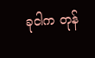ခုငါက တုန်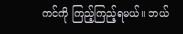ကင်ကို ကြည့်ကြည့်ရမယ်။ ဘယ်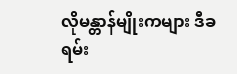လိုမန္တာန်မျိုးကများ ဒီခရမ်း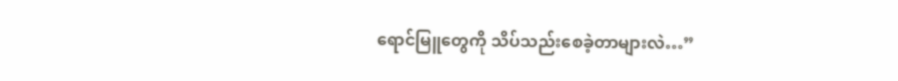ရောင်မြူတွေကို သိပ်သည်းစေခဲ့တာများလဲ…”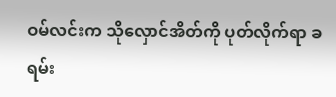ဝမ်လင်းက သိုလှောင်အိတ်ကို ပုတ်လိုက်ရာ ခရမ်း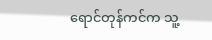ရောင်တုန်ကင်က သူ့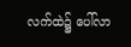လက်ထဲ၌ ပေါ်လာ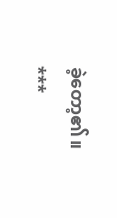ခဲ့တော့၏။
***